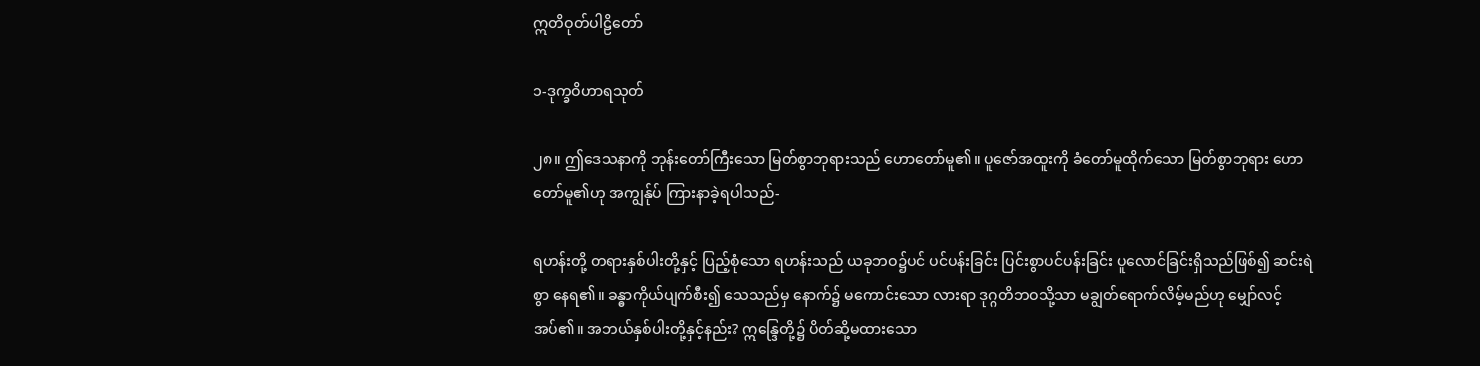ဣတိဝုတ်ပါဠိတော်

၁-ဒုက္ခဝိဟာရသုတ်

၂၈။ ဤဒေသနာကို ဘုန်းတော်ကြီးသော မြတ်စွာဘုရားသည် ဟောတော်မူ၏။ ပူဇော်အထူးကို ခံတော်မူထိုက်သော မြတ်စွာဘုရား ဟောတော်မူ၏ဟု အကျွန်ုပ် ကြားနာခဲ့ရပါသည်-

ရဟန်းတို့ တရားနှစ်ပါးတို့နှင့် ပြည့်စုံသော ရဟန်းသည် ယခုဘဝ၌ပင် ပင်ပန်းခြင်း ပြင်းစွာပင်ပန်းခြင်း ပူလောင်ခြင်းရှိသည်ဖြစ်၍ ဆင်းရဲစွာ နေရ၏။ ခန္ဓာကိုယ်ပျက်စီး၍ သေသည်မှ နောက်၌ မကောင်းသော လားရာ ဒုဂ္ဂတိဘဝသို့သာ မချွတ်ရောက်လိမ့်မည်ဟု မျှော်လင့်အပ်၏။ အဘယ်နှစ်ပါးတို့နှင့်နည်း? ဣန္ဒြေတို့၌ ပိတ်ဆို့မထားသော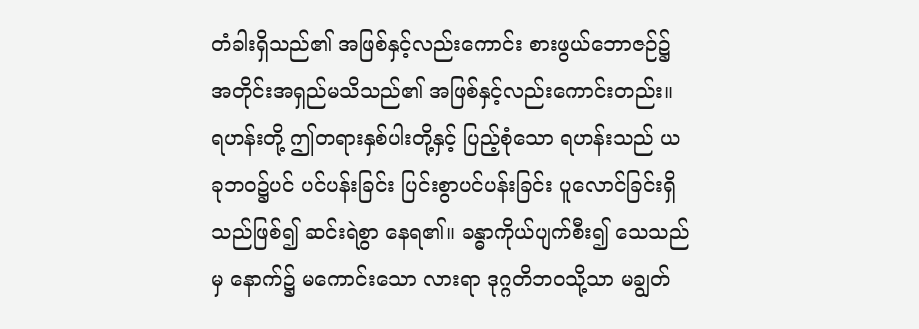တံခါးရှိသည်၏ အဖြစ်နှင့်လည်းကောင်း စားဖွယ်ဘောဇဉ်၌ အတိုင်းအရှည်မသိသည်၏ အဖြစ်နှင့်လည်းကောင်းတည်း။ ရဟန်းတို့ ဤတရားနှစ်ပါးတို့နှင့် ပြည့်စုံသော ရဟန်းသည် ယခုဘဝ၌ပင် ပင်ပန်းခြင်း ပြင်းစွာပင်ပန်းခြင်း ပူလောင်ခြင်းရှိသည်ဖြစ်၍ ဆင်းရဲစွာ နေရ၏။ ခန္ဓာကိုယ်ပျက်စီး၍ သေသည်မှ နောက်၌ မကောင်းသော လားရာ ဒုဂ္ဂတိဘဝသို့သာ မချွတ်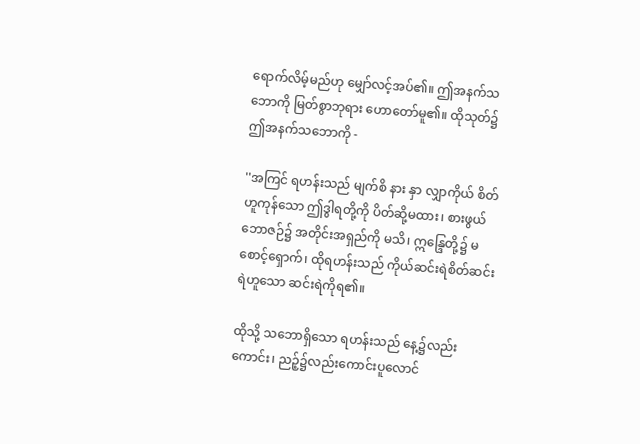ရောက်လိမ့်မည်ဟု မျှော်လင့်အပ်၏။ ဤအနက်သဘောကို မြတ်စွာဘုရား ဟောတော်မူ၏။ ထိုသုတ်၌ ဤအနက်သဘောကို -

''အကြင် ရဟန်းသည် မျက်စိ နား နှာ လျှာကိုယ် စိတ်ဟူကုန်သော ဤဒွါရတို့ကို ပိတ်ဆို့မထား၊ စားဖွယ်ဘောဇဉ်၌ အတိုင်းအရှည်ကို မသိ၊ ဣန္ဒြေတို့၌ မစောင့်ရှောက်၊ ထိုရဟန်းသည် ကိုယ်ဆင်းရဲစိတ်ဆင်းရဲဟူသော ဆင်းရဲကိုရ၏။

ထိုသို့ သဘောရှိသော ရဟန်းသည် နေ့၌လည်းကောင်း၊ ညဉ့်၌လည်းကောင်းပူလောင်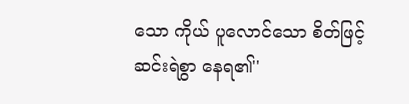သော ကိုယ် ပူလောင်သော စိတ်ဖြင့် ဆင်းရဲစွာ နေရ၏''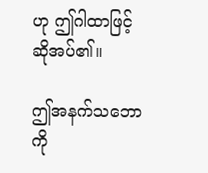ဟု ဤဂါထာဖြင့် ဆိုအပ်၏။

ဤအနက်သဘောကို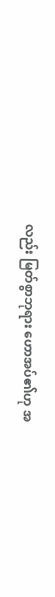လည်း မြတ်စွာဘုရား ဟောအပ်၏ဟု အ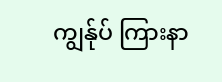ကျွန်ုပ် ကြားနာ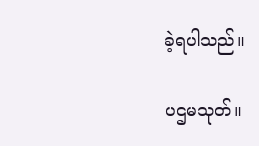ခဲ့ရပါသည်။

ပဌမသုတ်။